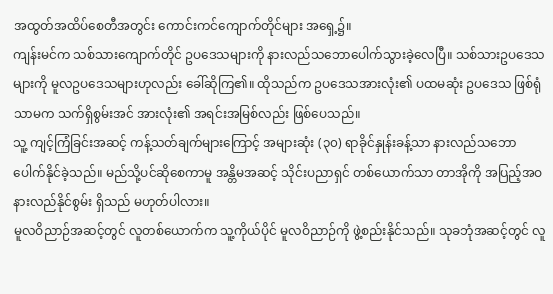အထွတ်အထိပ်စေတီအတွင်း ကောင်းကင်ကျောက်တိုင်များ အရှေ့၌။
ကျန်းမင်က သစ်သားကျောက်တိုင် ဥပဒေသများကို နားလည်သဘောပေါက်သွားခဲ့လေပြီ။ သစ်သားဥပဒေသများကို မူလဥပဒေသများဟုလည်း ခေါ်ဆိုကြ၏။ ထိုသည်က ဥပဒေသအားလုံး၏ ပထမဆုံး ဥပဒေသ ဖြစ်ရုံသာမက သက်ရှိစွမ်းအင် အားလုံး၏ အရင်းအမြစ်လည်း ဖြစ်ပေသည်။
သူ့ ကျင့်ကြံခြင်းအဆင့် ကန့်သတ်ချက်များကြောင့် အများဆုံး (၃၀) ရာခိုင်နှုန်းခန့်သာ နားလည်သဘောပေါက်နိုင်ခဲ့သည်။ မည်သို့ပင်ဆိုစေကာမူ အန္တိမအဆင့် သိုင်းပညာရှင် တစ်ယောက်သာ တာအိုကို အပြည့်အဝ နားလည်နိုင်စွမ်း ရှိသည် မဟုတ်ပါလား။
မူလဝိညာဉ်အဆင့်တွင် လူတစ်ယောက်က သူ့ကိုယ်ပိုင် မူလဝိညာဉ်ကို ဖွဲ့စည်းနိုင်သည်။ သုခဘုံအဆင့်တွင် လူ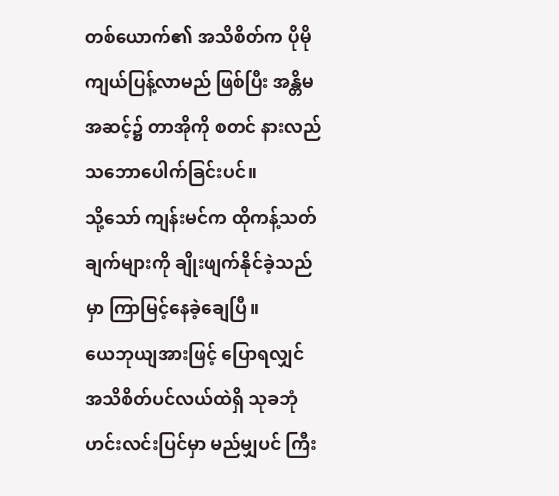တစ်ယောက်၏ အသိစိတ်က ပိုမိုကျယ်ပြန့်လာမည် ဖြစ်ပြီး အန္တိမအဆင့်၌ တာအိုကို စတင် နားလည်သဘောပေါက်ခြင်းပင်။
သို့သော် ကျန်းမင်က ထိုကန့်သတ်ချက်များကို ချိုးဖျက်နိုင်ခဲ့သည်မှာ ကြာမြင့်နေခဲ့ချေပြီ။
ယေဘုယျအားဖြင့် ပြောရလျှင် အသိစိတ်ပင်လယ်ထဲရှိ သုခဘုံ ဟင်းလင်းပြင်မှာ မည်မျှပင် ကြီး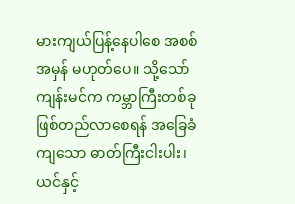မားကျယ်ပြန့်နေပါစေ အစစ်အမှန် မဟုတ်ပေ။ သို့သော် ကျန်းမင်က ကမ္ဘာကြီးတစ်ခု ဖြစ်တည်လာစေရန် အခြေခံကျသော ဓာတ်ကြီးငါးပါး၊ ယင်နှင့်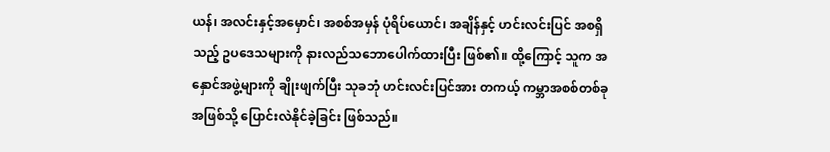ယန်၊ အလင်းနှင့်အမှောင်၊ အစစ်အမှန် ပုံရိပ်ယောင်၊ အချိန်နှင့် ဟင်းလင်းပြင် အစရှိသည့် ဥပဒေသများကို နားလည်သဘောပေါက်ထားပြီး ဖြစ်၏။ ထို့ကြောင့် သူက အနှောင်အဖွဲ့များကို ချိုးဖျက်ပြီး သုခဘုံ ဟင်းလင်းပြင်အား တကယ့် ကမ္ဘာအစစ်တစ်ခု အဖြစ်သို့ ပြောင်းလဲနိုင်ခဲ့ခြင်း ဖြစ်သည်။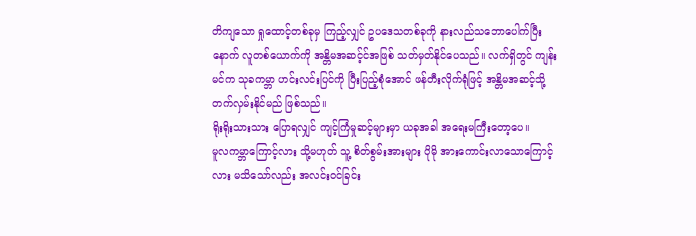တိကျသော ရှုထောင့်တစ်ခုမှ ကြည့်လျှင် ဥပဒေသတစ်ခုကို နားလည်သဘောပေါက်ပြီးနောက် လူတစ်ယောက်ကို အန္တိမအဆင့်င်အဖြစ် သတ်မှတ်နိုင်ပေသည်။ လက်ရှိတွင် ကျန်းမင်က သုခကမ္ဘာ ဟင်းလင်းပြင်ကို ပြီးပြည့်စုံအောင် ဖန်တီးလိုက်ရုံဖြင့် အန္တိမအဆင့်သို့ တက်လှမ်းနိုင်မည် ဖြစ်သည်။
ရိုးရိုးသားသား ပြောရလျှင် ကျင့်ကြံမှုဆင့်များမှာ ယခုအခါ အရေးမကြီးတော့ပေ။
မူလကမ္ဘာကြောင့်လား သို့မဟုတ် သူ့ စိတ်စွမ်းအားများ ပိုမို အားကောင်းလာသောကြောင့်လား မသိသော်လည်း အလင်းဝင်ခြင်း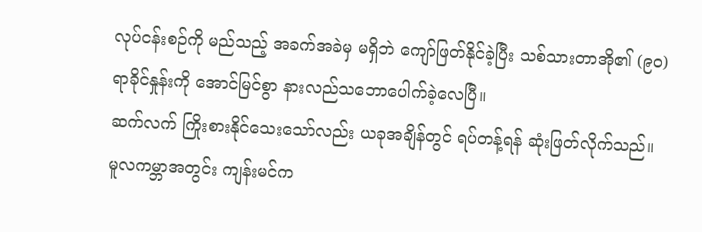လုပ်ငန်းစဉ်ကို မည်သည့် အခက်အခဲမှ မရှိဘဲ ကျော်ဖြတ်နိုင်ခဲ့ပြီး သစ်သားတာအို၏ (၉၀) ရာခိုင်နှုန်းကို အောင်မြင်စွာ နားလည်သဘောပေါက်ခဲ့လေပြီ။
ဆက်လက် ကြိုးစားနိုင်သေးသော်လည်း ယခုအချိန်တွင် ရပ်တန့်ရန် ဆုံးဖြတ်လိုက်သည်။
မူလကမ္ဘာအတွင်း ကျန်းမင်က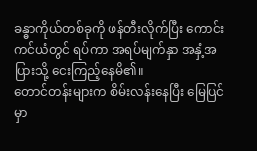ခန္ဓာကိုယ်တစ်ခုကို ဖန်တီးလိုက်ပြီး ကောင်းကင်ယံတွင် ရပ်ကာ အရပ်မျက်နှာ အနှံ့အပြားသို့ ငေးကြည့်နေမိ၏။
တောင်တန်းများက စိမ်းလန်းနေပြီး မြေပြင်မှာ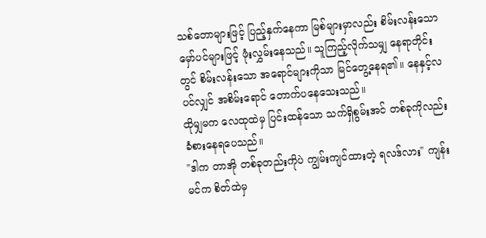သစ်တောများဖြင့် ပြည့်နှက်နေကာ မြစ်များမှာလည်း စိမ်းလန်းသော မှော်ပင်များဖြင့် ဖုံးလွှမ်းနေသည်။ သူကြည့်လိုက်သမျှ နေရာတိုင်းတွင် စိမ်းလန်းသော အရောင်များကိုသာ မြင်တွေ့နေရ၏။ နေနှင့်လပင်လျှင် အစိမ်းရောင် တောက်ပနေသေးသည်။
ထိုမျှမက လေထုထဲမှ ပြင်းထန်သော သက်ရှိစွမ်းအင် တစ်ခုကိုလည်း ခံစားနေရပေသည်။
"ဒါက တာအို တစ်ခုတည်းကိုပဲ ကျွမ်းကျင်ထားတဲ့ ရလဒ်လား" ကျန်းမင်က စိတ်ထဲမှ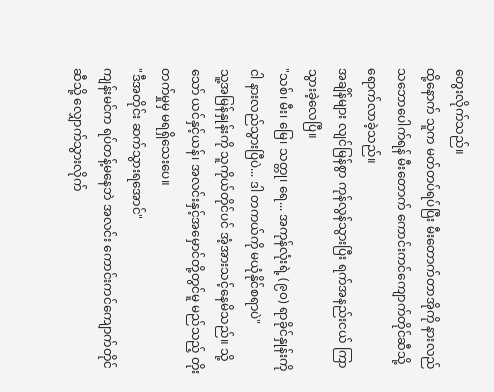တွေးလိုက်သည်။
ထို့နောက် သူက မတ်တပ်ရပ်ပြီး မီးတောက်တာအိုကို နားလည်သဘောပေါက်ရန် မီးတောက် ကောင်းကင်ကျောက်တိုင်ဆီသို့ ရောက်လာခဲ့သည်။
အချိန်များ လျင်မြန်စွာ ကုန်လွန်သွားပြီး ရက်အနည်းငယ် ကြာသွားခဲ့လေပြီ။
"သစ်၊ မီး၊ မြေ၊ သတ္တု၊ ရေ... အကုန်လုံးရဲ့ (၉၀) ရာခိုင်နှုန်းကို ငါ နားလည်သွားပြီပဲ... ဒါ တကယ်ကို မယုံနိုင်စရာပဲ"
သူ့အမြန်နှုန်းကို သူကိုယ်တိုင်ပင် အံ့အားသင့်နေမိသည်။ သို့သော် ယင်နှင့်ယန်၊ အလင်းနှင့်အမှောင်တို့တွင်မူ မည်သည့် တိုးတက်မှုမှ မရရှိသေးပေ။
"ဒီအတိုင်း ဆက်သွားရအောင်"
ကျန်းမင်က ရပ်တန့်မနေဘဲ အလင်း ကောင်းကင်ကျောက်တိုင်ဆီသို့ လျှောက်သွားလိုက်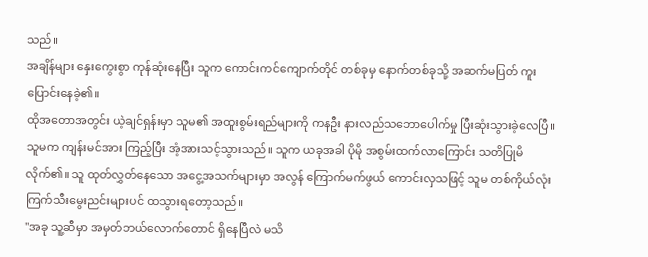သည်။
အချိန်များ နှေးကွေးစွာ ကုန်ဆုံးနေပြီး သူက ကောင်းကင်ကျောက်တိုင် တစ်ခုမှ နောက်တစ်ခုသို့ အဆက်မပြတ် ကူးပြောင်းနေခဲ့၏။
ထိုအတောအတွင်း ယဲ့ချင်ရှန်းမှာ သူမ၏ အထူးစွမ်းရည်များကို ကနဦး နားလည်သဘောပေါက်မှု ပြီးဆုံးသွားခဲ့လေပြီ။ သူမက ကျန်းမင်အား ကြည့်ပြီး အံ့အားသင့်သွားသည်။ သူက ယခုအခါ ပိုမို အစွမ်းထက်လာကြောင်း သတိပြုမိလိုက်၏။ သူ ထုတ်လွှတ်နေသော အငွေ့အသက်များမှာ အလွန် ကြောက်မက်ဖွယ် ကောင်းလှသဖြင့် သူမ တစ်ကိုယ်လုံး ကြက်သီးမွေးညင်းများပင် ထသွားရတော့သည်။
"အခု သူ့ဆီမှာ အမှတ်ဘယ်လောက်တောင် ရှိနေပြီလဲ မသိ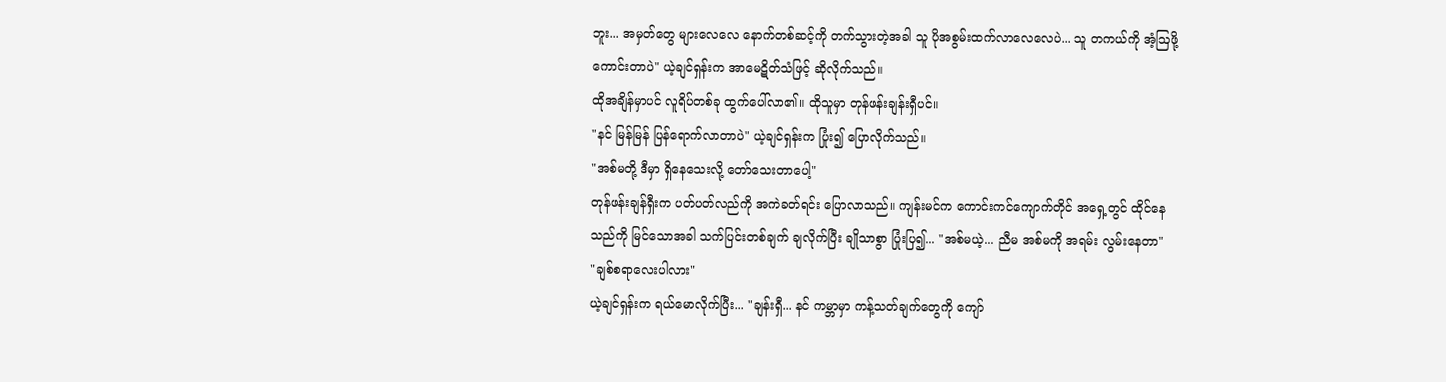ဘူး... အမှတ်တွေ များလေလေ နောက်တစ်ဆင့်ကို တက်သွားတဲ့အခါ သူ ပိုအစွမ်းထက်လာလေလေပဲ... သူ တကယ်ကို အံ့ဩဖို့ ကောင်းတာပဲ" ယဲ့ချင်ရှန်းက အာမေဋိတ်သံဖြင့် ဆိုလိုက်သည်။
ထိုအချိန်မှာပင် လူရိပ်တစ်ခု ထွက်ပေါ်လာ၏။ ထိုသူမှာ တုန်ဖန်းချန်းရှီပင်။
"နင် မြန်မြန် ပြန်ရောက်လာတာပဲ" ယဲ့ချင်ရှန်းက ပြုံး၍ ပြောလိုက်သည်။
"အစ်မတို့ ဒီမှာ ရှိနေသေးလို့ တော်သေးတာပေါ့"
တုန်ဖန်းချန်ရှီးက ပတ်ပတ်လည်ကို အကဲခတ်ရင်း ပြောလာသည်။ ကျန်းမင်က ကောင်းကင်ကျောက်တိုင် အရှေ့တွင် ထိုင်နေသည်ကို မြင်သောအခါ သက်ပြင်းတစ်ချက် ချလိုက်ပြီး ချိုသာစွာ ပြုံးပြ၍... "အစ်မယဲ့... ညီမ အစ်မကို အရမ်း လွမ်းနေတာ"
"ချစ်စရာလေးပါလား"
ယဲ့ချင်ရှန်းက ရယ်မောလိုက်ပြီး... "ချန်းရှီ... နင် ကမ္ဘာမှာ ကန့်သတ်ချက်တွေကို ကျော်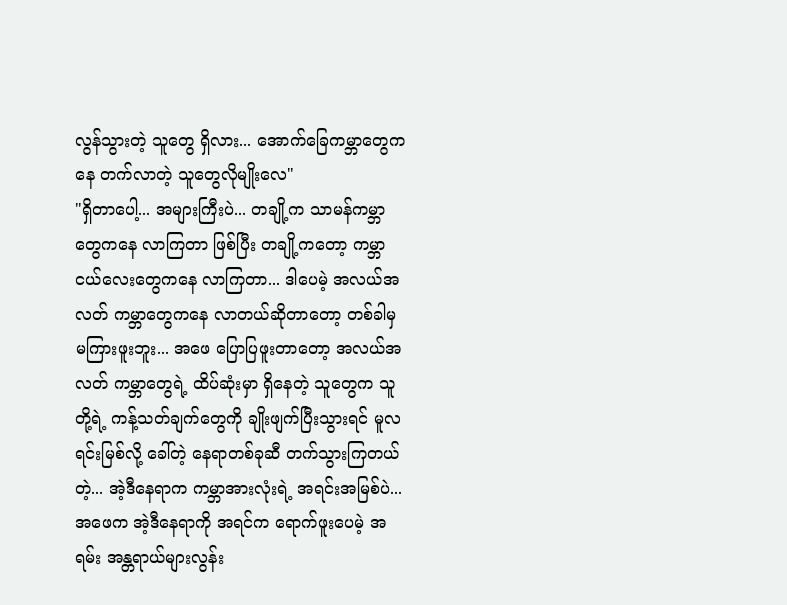လွန်သွားတဲ့ သူတွေ ရှိလား... အောက်ခြေကမ္ဘာတွေကနေ တက်လာတဲ့ သူတွေလိုမျိုးလေ"
"ရှိတာပေါ့... အများကြီးပဲ... တချို့က သာမန်ကမ္ဘာတွေကနေ လာကြတာ ဖြစ်ပြီး တချို့ကတော့ ကမ္ဘာငယ်လေးတွေကနေ လာကြတာ... ဒါပေမဲ့ အလယ်အလတ် ကမ္ဘာတွေကနေ လာတယ်ဆိုတာတော့ တစ်ခါမှ မကြားဖူးဘူး... အဖေ ပြောပြဖူးတာတော့ အလယ်အလတ် ကမ္ဘာတွေရဲ့ ထိပ်ဆုံးမှာ ရှိနေတဲ့ သူတွေက သူတို့ရဲ့ ကန့်သတ်ချက်တွေကို ချိုးဖျက်ပြီးသွားရင် မူလရင်းမြစ်လို့ ခေါ်တဲ့ နေရာတစ်ခုဆီ တက်သွားကြတယ်တဲ့... အဲ့ဒီနေရာက ကမ္ဘာအားလုံးရဲ့ အရင်းအမြစ်ပဲ... အဖေက အဲ့ဒီနေရာကို အရင်က ရောက်ဖူးပေမဲ့ အရမ်း အန္တရာယ်များလွန်း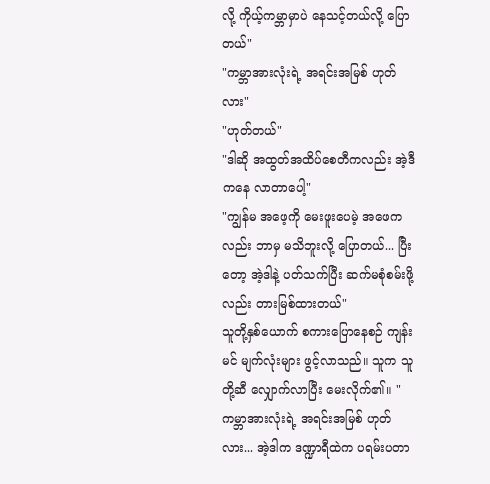လို့ ကိုယ့်ကမ္ဘာမှာပဲ နေသင့်တယ်လို့ ပြောတယ်"
"ကမ္ဘာအားလုံးရဲ့ အရင်းအမြစ် ဟုတ်လား"
"ဟုတ်တယ်"
"ဒါဆို အထွတ်အထိပ်စေတီကလည်း အဲ့ဒီကနေ လာတာပေါ့"
"ကျွန်မ အဖေ့ကို မေးဖူးပေမဲ့ အဖေကလည်း ဘာမှ မသိဘူးလို့ ပြောတယ်... ပြီးတော့ အဲ့ဒါနဲ့ ပတ်သက်ပြီး ဆက်မစုံစမ်းဖို့လည်း တားမြစ်ထားတယ်"
သူတို့နှစ်ယောက် စကားပြောနေစဉ် ကျန်းမင် မျက်လုံးများ ဖွင့်လာသည်။ သူက သူတို့ဆီ လျှောက်လာပြီး မေးလိုက်၏။ "ကမ္ဘာအားလုံးရဲ့ အရင်းအမြစ် ဟုတ်လား... အဲ့ဒါက ဒဏ္ဍာရီထဲက ပရမ်းပတာ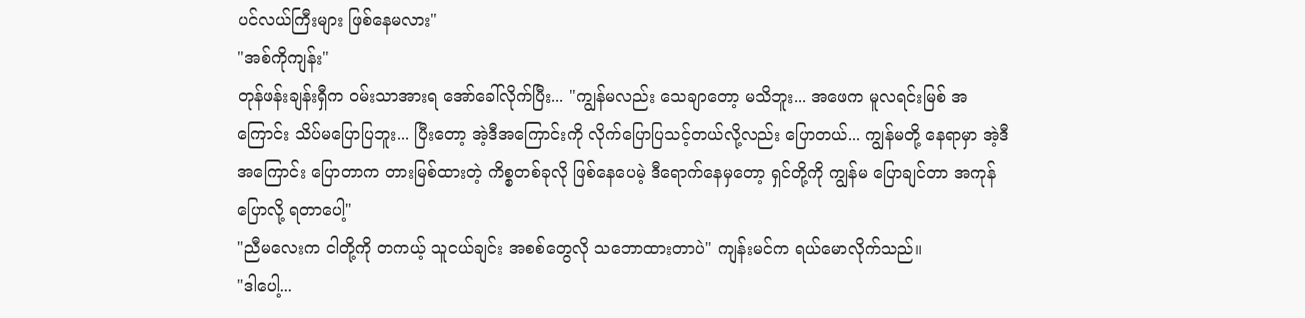ပင်လယ်ကြီးများ ဖြစ်နေမလား"
"အစ်ကိုကျန်း"
တုန်ဖန်းချန်းရှီက ဝမ်းသာအားရ အော်ခေါ်လိုက်ပြီး... "ကျွန်မလည်း သေချာတော့ မသိဘူး... အဖေက မူလရင်းမြစ် အကြောင်း သိပ်မပြောပြဘူး... ပြီးတော့ အဲ့ဒီအကြောင်းကို လိုက်ပြောပြသင့်တယ်လို့လည်း ပြောတယ်... ကျွန်မတို့ နေရာမှာ အဲ့ဒီအကြောင်း ပြောတာက တားမြစ်ထားတဲ့ ကိစ္စတစ်ခုလို ဖြစ်နေပေမဲ့ ဒီရောက်နေမှတော့ ရှင်တို့ကို ကျွန်မ ပြောချင်တာ အကုန် ပြောလို့ ရတာပေါ့"
"ညီမလေးက ငါတို့ကို တကယ့် သူငယ်ချင်း အစစ်တွေလို သဘောထားတာပဲ" ကျန်းမင်က ရယ်မောလိုက်သည်။
"ဒါပေါ့...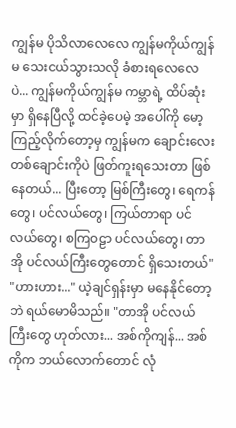ကျွန်မ ပိုသိလာလေလေ ကျွန်မကိုယ်ကျွန်မ သေးငယ်သွားသလို ခံစားရလေလေပဲ... ကျွန်မကိုယ်ကျွန်မ ကမ္ဘာရဲ့ ထိပ်ဆုံးမှာ ရှိနေပြီလို့ ထင်ခဲ့ပေမဲ့ အပေါ်ကို မော့ကြည့်လိုက်တော့မှ ကျွန်မက ချောင်းလေး တစ်ချောင်းကိုပဲ ဖြတ်ကူးရသေးတာ ဖြစ်နေတယ်... ပြီးတော့ မြစ်ကြီးတွေ၊ ရေကန်တွေ၊ ပင်လယ်တွေ၊ ကြယ်တာရာ ပင်လယ်တွေ၊ စကြဝဠာ ပင်လယ်တွေ၊ တာအို ပင်လယ်ကြီးတွေတောင် ရှိသေးတယ်"
"ဟားဟား..." ယဲ့ချင်ရှန်းမှာ မနေနိုင်တော့ဘဲ ရယ်မောမိသည်။ "တာအို ပင်လယ်ကြီးတွေ ဟုတ်လား... အစ်ကိုကျန်... အစ်ကိုက ဘယ်လောက်တောင် လုံ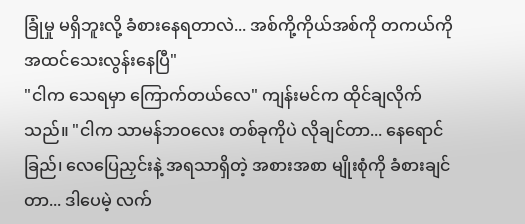ခြုံမှု မရှိဘူးလို့ ခံစားနေရတာလဲ... အစ်ကို့ကိုယ်အစ်ကို တကယ်ကို အထင်သေးလွန်းနေပြီ"
"ငါက သေရမှာ ကြောက်တယ်လေ" ကျန်းမင်က ထိုင်ချလိုက်သည်။ "ငါက သာမန်ဘဝလေး တစ်ခုကိုပဲ လိုချင်တာ... နေရောင်ခြည်၊ လေပြေညှင်းနဲ့ အရသာရှိတဲ့ အစားအစာ မျိုးစုံကို ခံစားချင်တာ... ဒါပေမဲ့ လက်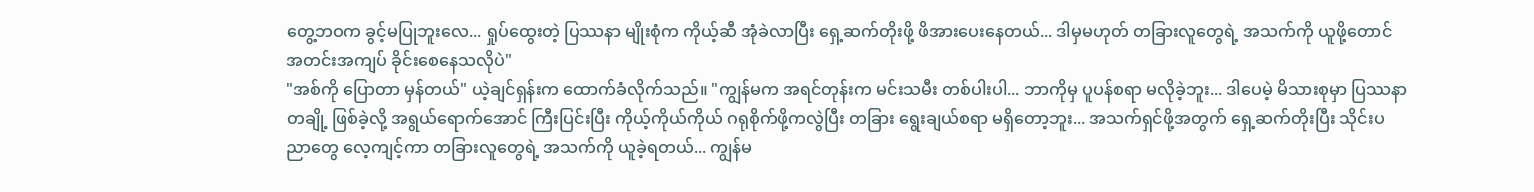တွေ့ဘဝက ခွင့်မပြုဘူးလေ... ရှုပ်ထွေးတဲ့ ပြဿနာ မျိုးစုံက ကိုယ့်ဆီ အုံခဲလာပြီး ရှေ့ဆက်တိုးဖို့ ဖိအားပေးနေတယ်... ဒါမှမဟုတ် တခြားလူတွေရဲ့ အသက်ကို ယူဖို့တောင် အတင်းအကျပ် ခိုင်းစေနေသလိုပဲ"
"အစ်ကို ပြောတာ မှန်တယ်" ယဲ့ချင်ရှန်းက ထောက်ခံလိုက်သည်။ "ကျွန်မက အရင်တုန်းက မင်းသမီး တစ်ပါးပါ... ဘာကိုမှ ပူပန်စရာ မလိုခဲ့ဘူး... ဒါပေမဲ့ မိသားစုမှာ ပြဿနာတချို့ ဖြစ်ခဲ့လို့ အရွယ်ရောက်အောင် ကြီးပြင်းပြီး ကိုယ့်ကိုယ်ကိုယ် ဂရုစိုက်ဖို့ကလွဲပြီး တခြား ရွေးချယ်စရာ မရှိတော့ဘူး... အသက်ရှင်ဖို့အတွက် ရှေ့ဆက်တိုးပြီး သိုင်းပညာတွေ လေ့ကျင့်ကာ တခြားလူတွေရဲ့ အသက်ကို ယူခဲ့ရတယ်... ကျွန်မ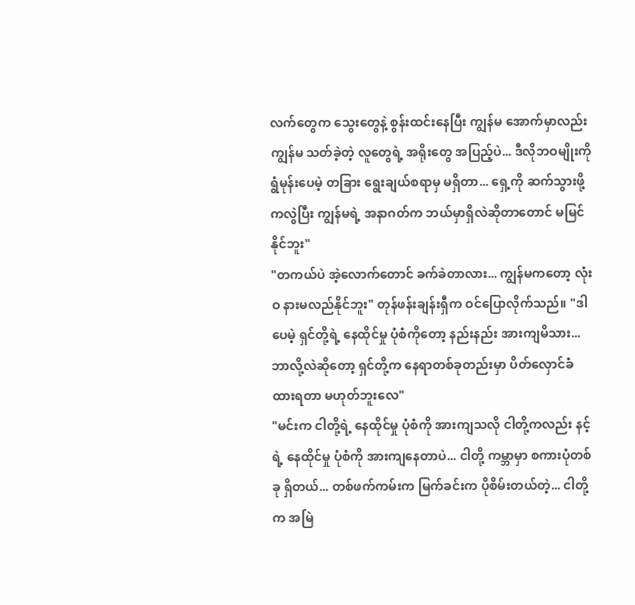လက်တွေက သွေးတွေနဲ့ စွန်းထင်းနေပြီး ကျွန်မ အောက်မှာလည်း ကျွန်မ သတ်ခဲ့တဲ့ လူတွေရဲ့ အရိုးတွေ အပြည့်ပဲ... ဒီလိုဘဝမျိုးကို ရွံမုန်းပေမဲ့ တခြား ရွေးချယ်စရာမှ မရှိတာ... ရှေ့ကို ဆက်သွားဖို့ကလွဲပြီး ကျွန်မရဲ့ အနာဂတ်က ဘယ်မှာရှိလဲဆိုတာတောင် မမြင်နိုင်ဘူး"
"တကယ်ပဲ အဲ့လောက်တောင် ခက်ခဲတာလား... ကျွန်မကတော့ လုံးဝ နားမလည်နိုင်ဘူး" တုန်ဖန်းချန်းရှီက ဝင်ပြောလိုက်သည်။ "ဒါပေမဲ့ ရှင်တို့ရဲ့ နေထိုင်မှု ပုံစံကိုတော့ နည်းနည်း အားကျမိသား... ဘာလို့လဲဆိုတော့ ရှင်တို့က နေရာတစ်ခုတည်းမှာ ပိတ်လှောင်ခံထားရတာ မဟုတ်ဘူးလေ"
"မင်းက ငါတို့ရဲ့ နေထိုင်မှု ပုံစံကို အားကျသလို ငါတို့ကလည်း နင့်ရဲ့ နေထိုင်မှု ပုံစံကို အားကျနေတာပဲ... ငါတို့ ကမ္ဘာမှာ စကားပုံတစ်ခု ရှိတယ်... တစ်ဖက်ကမ်းက မြက်ခင်းက ပိုစိမ်းတယ်တဲ့... ငါတို့က အမြဲ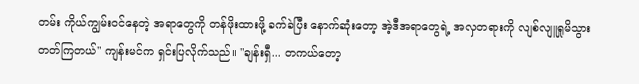တမ်း ကိုယ်ကျွမ်းဝင်နေတဲ့ အရာတွေကို တန်ဖိုးထားဖို့ ခက်ခဲပြီး နောက်ဆုံးတော့ အဲ့ဒီအရာတွေရဲ့ အလှတရားကို လျစ်လျူရှုမိသွားတတ်ကြတယ်" ကျန်းမင်က ရှင်းပြလိုက်သည်။ "ချန်းရှီ... တကယ်တော့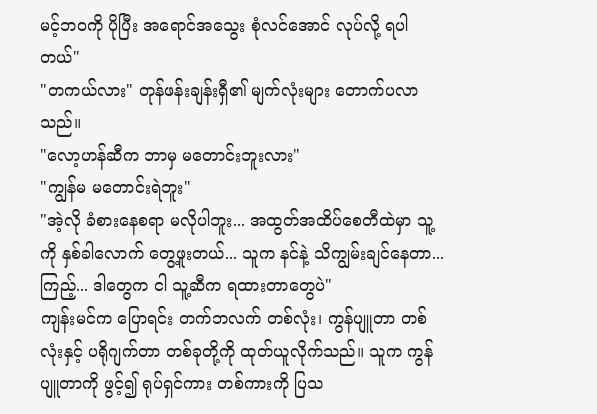မင့်ဘဝကို ပိုပြီး အရောင်အသွေး စုံလင်အောင် လုပ်လို့ ရပါတယ်"
"တကယ်လား" တုန်ဖန်းချန်းရှီ၏ မျက်လုံးများ တောက်ပလာသည်။
"လော့ဟန်ဆီက ဘာမှ မတောင်းဘူးလား"
"ကျွန်မ မတောင်းရဲဘူး"
"အဲ့လို ခံစားနေစရာ မလိုပါဘူး... အထွတ်အထိပ်စေတီထဲမှာ သူ့ကို နှစ်ခါလောက် တွေ့ဖူးတယ်... သူက နင်နဲ့ သိကျွမ်းချင်နေတာ... ကြည့်... ဒါတွေက ငါ သူ့ဆီက ရထားတာတွေပဲ"
ကျန်းမင်က ပြောရင်း တက်ဘလက် တစ်လုံး၊ ကွန်ပျူတာ တစ်လုံးနှင့် ပရိုဂျက်တာ တစ်ခုတို့ကို ထုတ်ယူလိုက်သည်။ သူက ကွန်ပျူတာကို ဖွင့်၍ ရုပ်ရှင်ကား တစ်ကားကို ပြသ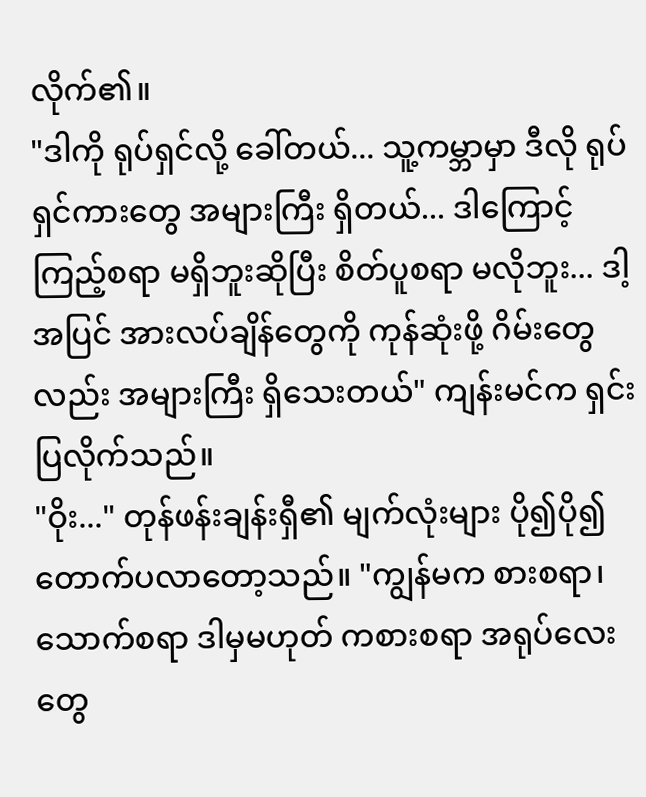လိုက်၏။
"ဒါကို ရုပ်ရှင်လို့ ခေါ်တယ်... သူ့ကမ္ဘာမှာ ဒီလို ရုပ်ရှင်ကားတွေ အများကြီး ရှိတယ်... ဒါကြောင့် ကြည့်စရာ မရှိဘူးဆိုပြီး စိတ်ပူစရာ မလိုဘူး... ဒါ့အပြင် အားလပ်ချိန်တွေကို ကုန်ဆုံးဖို့ ဂိမ်းတွေလည်း အများကြီး ရှိသေးတယ်" ကျန်းမင်က ရှင်းပြလိုက်သည်။
"ဝိုး..." တုန်ဖန်းချန်းရှီ၏ မျက်လုံးများ ပို၍ပို၍ တောက်ပလာတော့သည်။ "ကျွန်မက စားစရာ၊ သောက်စရာ ဒါမှမဟုတ် ကစားစရာ အရုပ်လေးတွေ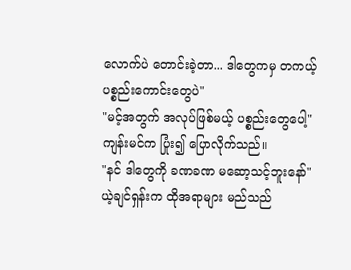လောက်ပဲ တောင်းခဲ့တာ... ဒါတွေကမှ တကယ့် ပစ္စည်းကောင်းတွေပဲ"
"မင့်အတွက် အလုပ်ဖြစ်မယ့် ပစ္စည်းတွေပေါ့" ကျန်းမင်က ပြုံး၍ ပြောလိုက်သည်။
"နင် ဒါတွေကို ခဏခဏ မဆော့သင့်ဘူးနော်" ယဲ့ချင်ရှန်းက ထိုအရာများ မည်သည်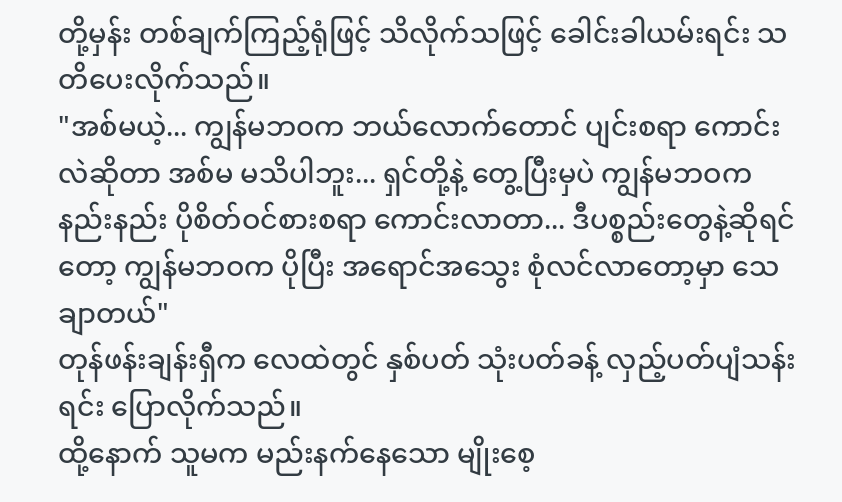တို့မှန်း တစ်ချက်ကြည့်ရုံဖြင့် သိလိုက်သဖြင့် ခေါင်းခါယမ်းရင်း သတိပေးလိုက်သည်။
"အစ်မယဲ့... ကျွန်မဘဝက ဘယ်လောက်တောင် ပျင်းစရာ ကောင်းလဲဆိုတာ အစ်မ မသိပါဘူး... ရှင်တို့နဲ့ တွေ့ပြီးမှပဲ ကျွန်မဘဝက နည်းနည်း ပိုစိတ်ဝင်စားစရာ ကောင်းလာတာ... ဒီပစ္စည်းတွေနဲ့ဆိုရင်တော့ ကျွန်မဘဝက ပိုပြီး အရောင်အသွေး စုံလင်လာတော့မှာ သေချာတယ်"
တုန်ဖန်းချန်းရှီက လေထဲတွင် နှစ်ပတ် သုံးပတ်ခန့် လှည့်ပတ်ပျံသန်းရင်း ပြောလိုက်သည်။
ထို့နောက် သူမက မည်းနက်နေသော မျိုးစေ့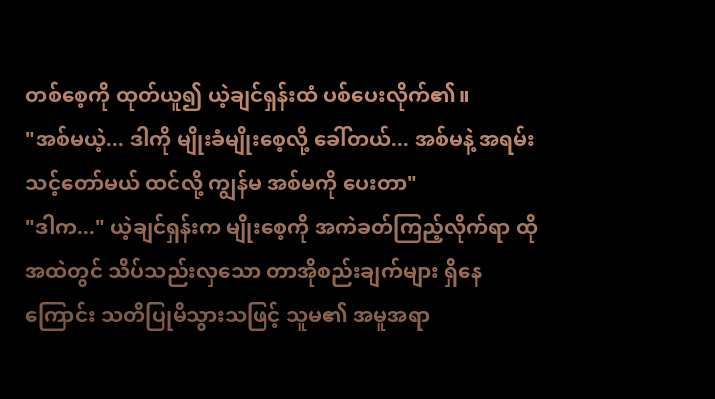တစ်စေ့ကို ထုတ်ယူ၍ ယဲ့ချင်ရှန်းထံ ပစ်ပေးလိုက်၏။
"အစ်မယဲ့... ဒါကို မျိုးခံမျိုးစေ့လို့ ခေါ်တယ်... အစ်မနဲ့ အရမ်း သင့်တော်မယ် ထင်လို့ ကျွန်မ အစ်မကို ပေးတာ"
"ဒါက..." ယဲ့ချင်ရှန်းက မျိုးစေ့ကို အကဲခတ်ကြည့်လိုက်ရာ ထိုအထဲတွင် သိပ်သည်းလှသော တာအိုစည်းချက်များ ရှိနေကြောင်း သတိပြုမိသွားသဖြင့် သူမ၏ အမူအရာ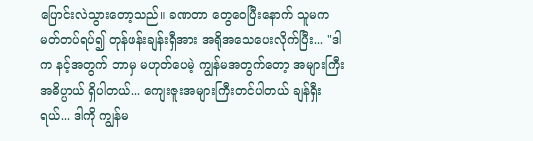ပြောင်းလဲသွားတော့သည်။ ခဏတာ တွေဝေပြီးနောက် သူမက မတ်တပ်ရပ်၍ တုန်ဖန်းချန်းရှီအား အရိုအသေပေးလိုက်ပြီး... "ဒါက နင့်အတွက် ဘာမှ မဟုတ်ပေမဲ့ ကျွန်မအတွက်တော့ အများကြီး အဓိပ္ပာယ် ရှိပါတယ်... ကျေးဇူးအများကြီးတင်ပါတယ် ချန်ရှီးရယ်... ဒါကို ကျွန်မ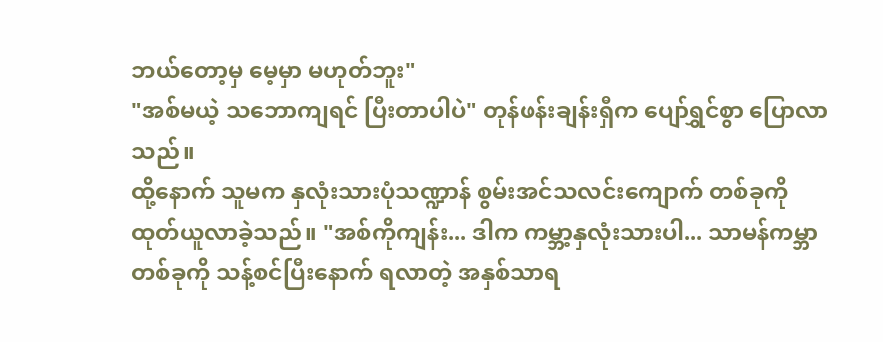ဘယ်တော့မှ မေ့မှာ မဟုတ်ဘူး"
"အစ်မယဲ့ သဘောကျရင် ပြီးတာပါပဲ" တုန်ဖန်းချန်းရှီက ပျော်ရွှင်စွာ ပြောလာသည်။
ထို့နောက် သူမက နှလုံးသားပုံသဏ္ဍာန် စွမ်းအင်သလင်းကျောက် တစ်ခုကို ထုတ်ယူလာခဲ့သည်။ "အစ်ကိုကျန်း... ဒါက ကမ္ဘာ့နှလုံးသားပါ... သာမန်ကမ္ဘာ တစ်ခုကို သန့်စင်ပြီးနောက် ရလာတဲ့ အနှစ်သာရ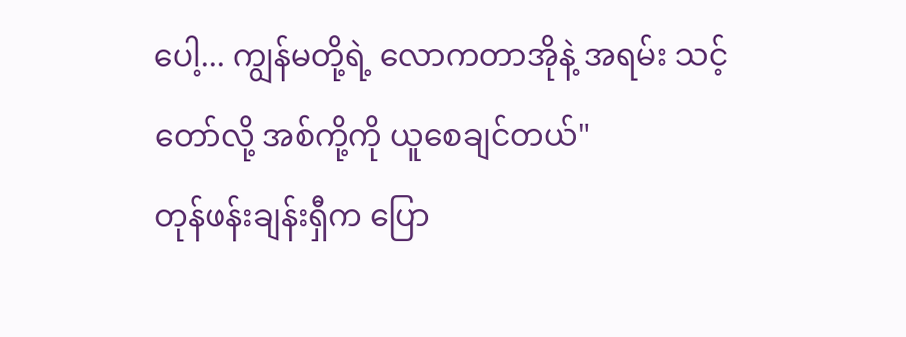ပေါ့... ကျွန်မတို့ရဲ့ လောကတာအိုနဲ့ အရမ်း သင့်တော်လို့ အစ်ကို့ကို ယူစေချင်တယ်"
တုန်ဖန်းချန်းရှီက ပြော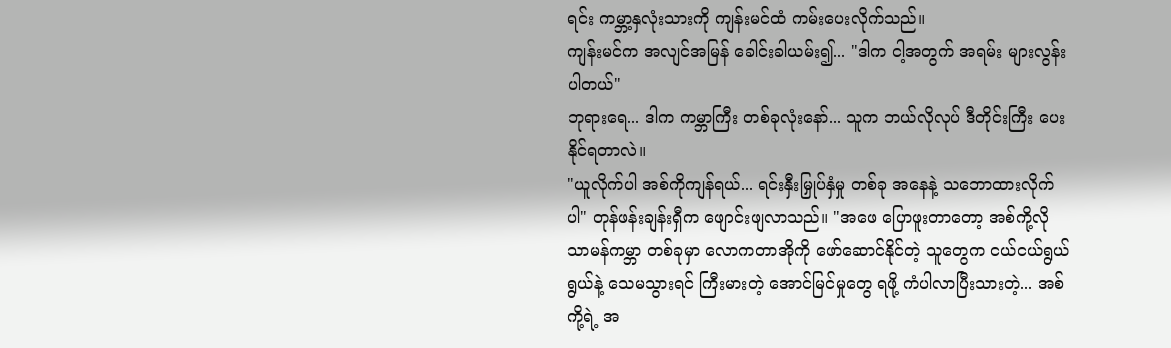ရင်း ကမ္ဘာ့နှလုံးသားကို ကျန်းမင်ထံ ကမ်းပေးလိုက်သည်။
ကျန်းမင်က အလျင်အမြန် ခေါင်းခါယမ်း၍... "ဒါက ငါ့အတွက် အရမ်း များလွန်းပါတယ်"
ဘုရားရေ... ဒါက ကမ္ဘာကြီး တစ်ခုလုံးနော်... သူက ဘယ်လိုလုပ် ဒီတိုင်းကြီး ပေးနိုင်ရတာလဲ။
"ယူလိုက်ပါ အစ်ကိုကျန်ရယ်... ရင်းနှီးမြှုပ်နှံမှု တစ်ခု အနေနဲ့ သဘောထားလိုက်ပါ" တုန်ဖန်းချန်းရှီက ဖျောင်းဖျလာသည်။ "အဖေ ပြောဖူးတာတော့ အစ်ကို့လို သာမန်ကမ္ဘာ တစ်ခုမှာ လောကတာအိုကို ဖော်ဆောင်နိုင်တဲ့ သူတွေက ငယ်ငယ်ရွယ်ရွယ်နဲ့ သေမသွားရင် ကြီးမားတဲ့ အောင်မြင်မှုတွေ ရဖို့ ကံပါလာပြီးသားတဲ့... အစ်ကို့ရဲ့ အ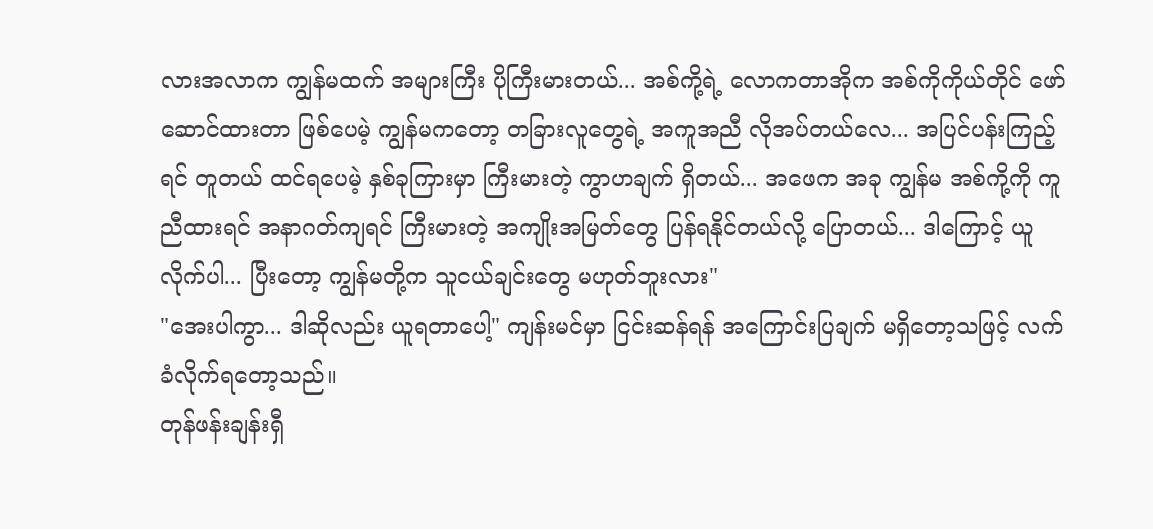လားအလာက ကျွန်မထက် အများကြီး ပိုကြီးမားတယ်... အစ်ကို့ရဲ့ လောကတာအိုက အစ်ကိုကိုယ်တိုင် ဖော်ဆောင်ထားတာ ဖြစ်ပေမဲ့ ကျွန်မကတော့ တခြားလူတွေရဲ့ အကူအညီ လိုအပ်တယ်လေ... အပြင်ပန်းကြည့်ရင် တူတယ် ထင်ရပေမဲ့ နှစ်ခုကြားမှာ ကြီးမားတဲ့ ကွာဟချက် ရှိတယ်... အဖေက အခု ကျွန်မ အစ်ကို့ကို ကူညီထားရင် အနာဂတ်ကျရင် ကြီးမားတဲ့ အကျိုးအမြတ်တွေ ပြန်ရနိုင်တယ်လို့ ပြောတယ်... ဒါကြောင့် ယူလိုက်ပါ... ပြီးတော့ ကျွန်မတို့က သူငယ်ချင်းတွေ မဟုတ်ဘူးလား"
"အေးပါကွာ... ဒါဆိုလည်း ယူရတာပေါ့" ကျန်းမင်မှာ ငြင်းဆန်ရန် အကြောင်းပြချက် မရှိတော့သဖြင့် လက်ခံလိုက်ရတော့သည်။
တုန်ဖန်းချန်းရှီ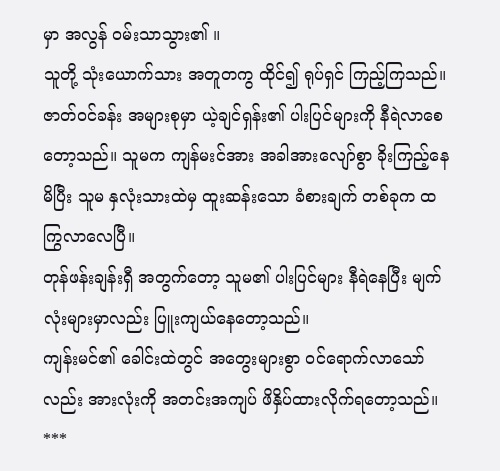မှာ အလွန် ဝမ်းသာသွား၏ ။
သူတို့ သုံးယောက်သား အတူတကွ ထိုင်၍ ရုပ်ရှင် ကြည့်ကြသည်။ ဇာတ်ဝင်ခန်း အများစုမှာ ယဲ့ချင်ရှန်း၏ ပါးပြင်များကို နီရဲလာစေတော့သည်။ သူမက ကျန်မးင်အား အခါအားလျော်စွာ ခိုးကြည့်နေမိပြီး သူမ နှလုံးသားထဲမှ ထူးဆန်းသော ခံစားချက် တစ်ခုက ထကြွလာလေပြီ။
တုန်ဖန်းချန်းရှီ အတွက်တော့ သူမ၏ ပါးပြင်များ နီရဲနေပြီး မျက်လုံးများမှာလည်း ပြူးကျယ်နေတော့သည်။
ကျန်းမင်၏ ခေါင်းထဲတွင် အတွေးများစွာ ဝင်ရောက်လာသော်လည်း အားလုံးကို အတင်းအကျပ် ဖိနှိပ်ထားလိုက်ရတော့သည်။
***